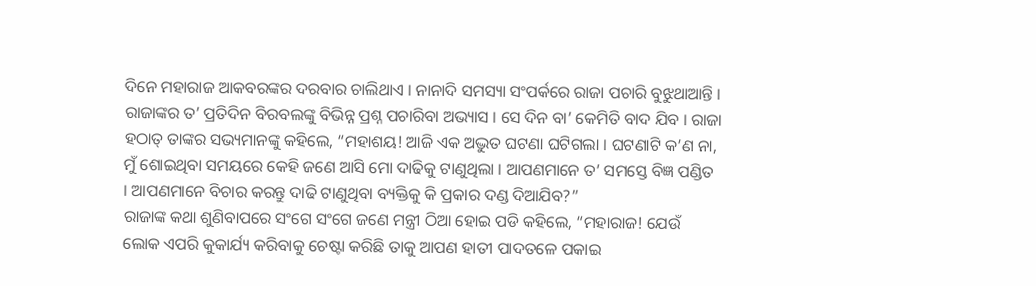ଦିନେ ମହାରାଜ ଆକବରଙ୍କର ଦରବାର ଚାଲିଥାଏ । ନାନାଦି ସମସ୍ୟା ସଂପର୍କରେ ରାଜା ପଚାରି ବୁଝୁଥାଆନ୍ତି । ରାଜାଙ୍କର ତ’ ପ୍ରତିଦିନ ବିରବଲଙ୍କୁ ବିଭିନ୍ନ ପ୍ରଶ୍ନ ପଚାରିବା ଅଭ୍ୟାସ । ସେ ଦିନ ବା’ କେମିତି ବାଦ ଯିବ । ରାଜା ହଠାତ୍ ତାଙ୍କର ସଭ୍ୟମାନଙ୍କୁ କହିଲେ, “ମହାଶୟ! ଆଜି ଏକ ଅଦ୍ଭୁତ ଘଟଣା ଘଟିଗଲା । ଘଟଣାଟି କ’ଣ ନା, ମୁଁ ଶୋଇଥିବା ସମୟରେ କେହି ଜଣେ ଆସି ମୋ ଦାଢିକୁ ଟାଣୁଥିଲା । ଆପଣମାନେ ତ’ ସମସ୍ତେ ବିଜ୍ଞ ପଣ୍ଡିତ । ଆପଣମାନେ ବିଚାର କରନ୍ତୁ ଦାଢି ଟାଣୁଥିବା ବ୍ୟକ୍ତିକୁ କି ପ୍ରକାର ଦଣ୍ଡ ଦିଆଯିବ?”
ରାଜାଙ୍କ କଥା ଶୁଣିବାପରେ ସଂଗେ ସଂଗେ ଜଣେ ମନ୍ତ୍ରୀ ଠିଆ ହୋଇ ପଡି କହିଲେ, “ମହାରାଜ! ଯେଉଁ ଲୋକ ଏପରି କୁକାର୍ଯ୍ୟ କରିବାକୁ ଚେଷ୍ଟା କରିଛି ତାକୁ ଆପଣ ହାତୀ ପାଦତଳେ ପକାଇ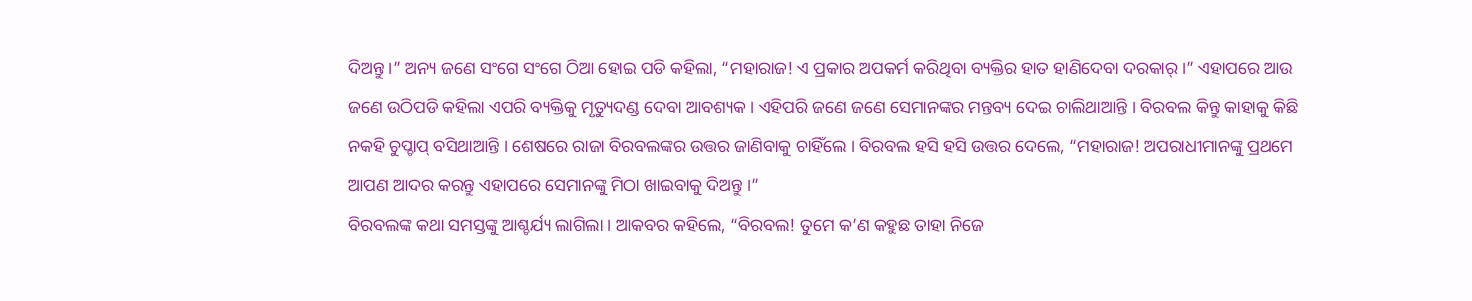ଦିଅନ୍ତୁ ।” ଅନ୍ୟ ଜଣେ ସଂଗେ ସଂଗେ ଠିଆ ହୋଇ ପଡି କହିଲା, “ମହାରାଜ! ଏ ପ୍ରକାର ଅପକର୍ମ କରିଥିବା ବ୍ୟକ୍ତିର ହାତ ହାଣିଦେବା ଦରକାର୍ ।” ଏହାପରେ ଆଉ ଜଣେ ଉଠିପଡି କହିଲା ଏପରି ବ୍ୟକ୍ତିକୁ ମୃତ୍ୟୁଦଣ୍ଡ ଦେବା ଆବଶ୍ୟକ । ଏହିପରି ଜଣେ ଜଣେ ସେମାନଙ୍କର ମନ୍ତବ୍ୟ ଦେଇ ଚାଲିଥାଆନ୍ତି । ବିରବଲ କିନ୍ତୁ କାହାକୁ କିଛି ନକହି ଚୁପ୍ଚାପ୍ ବସିଥାଆନ୍ତି । ଶେଷରେ ରାଜା ବିରବଲଙ୍କର ଉତ୍ତର ଜାଣିବାକୁ ଚାହିଁଲେ । ବିରବଲ ହସି ହସି ଉତ୍ତର ଦେଲେ, “ମହାରାଜ! ଅପରାଧୀମାନଙ୍କୁ ପ୍ରଥମେ ଆପଣ ଆଦର କରନ୍ତୁ ଏହାପରେ ସେମାନଙ୍କୁ ମିଠା ଖାଇବାକୁ ଦିଅନ୍ତୁ ।”
ବିରବଲଙ୍କ କଥା ସମସ୍ତଙ୍କୁ ଆଶ୍ଚର୍ଯ୍ୟ ଲାଗିଲା । ଆକବର କହିଲେ, “ବିରବଲ! ତୁମେ କ’ଣ କହୁଛ ତାହା ନିଜେ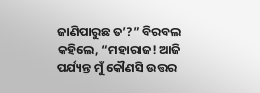ଜାଣିପାରୁଛ ତ’?” ବିରବଲ କହିଲେ, “ମହାରାଜ! ଆଜି ପର୍ଯ୍ୟନ୍ତ ମୁଁ କୌଣସି ଉତ୍ତର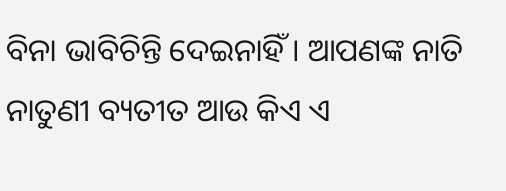ବିନା ଭାବିଚିନ୍ତି ଦେଇନାହିଁ । ଆପଣଙ୍କ ନାତି ନାତୁଣୀ ବ୍ୟତୀତ ଆଉ କିଏ ଏ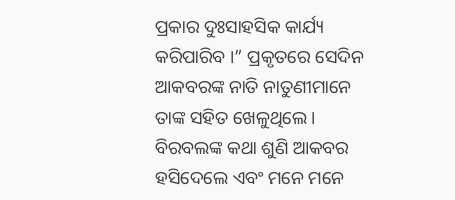ପ୍ରକାର ଦୁଃସାହସିକ କାର୍ଯ୍ୟ କରିପାରିବ ।” ପ୍ରକୃତରେ ସେଦିନ ଆକବରଙ୍କ ନାତି ନାତୁଣୀମାନେ ତାଙ୍କ ସହିତ ଖେଳୁଥିଲେ । ବିରବଲଙ୍କ କଥା ଶୁଣି ଆକବର ହସିଦେଲେ ଏବଂ ମନେ ମନେ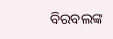ବିରବଲଙ୍କ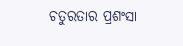ଚତୁରତାର ପ୍ରଶଂସା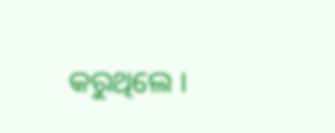କରୁଥିଲେ ।